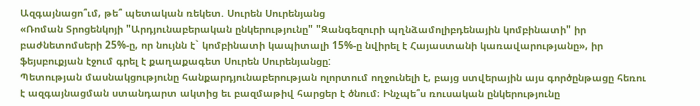Ազգայնացո՞ւմ, թե՞ պետական ռեկետ. Սուրեն Սուրենյանց
«Ռոման Տրոցենկոյի "Արդյունաբերական ընկերությունը" "Զանգեզուրի պղնձամոլիբդենային կոմբինատի" իր բաժնետոմսերի 25%-ը, որ նույնն է` կոմբինատի կապիտալի 15%-ը նվիրել է Հայաստանի կառավարությանը», իր ֆեյսբուքյան էջում գրել է քաղաքագետ Սուրեն Սուրենյանցը:
Պետության մասնակցությունը հանքարդյունաբերության ոլորտում ողջունելի է, բայց ստվերային այս գործընթացը հեռու է ազգայնացման ստանդարտ ակտից եւ բազմաթիվ հարցեր է ծնում։ Ինչպե՞ս ռուսական ընկերությունը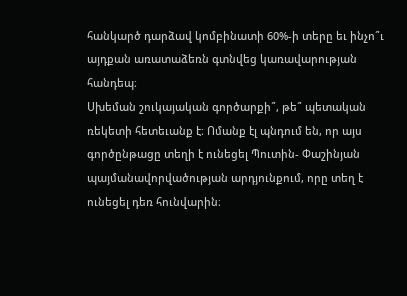հանկարծ դարձավ կոմբինատի 60%-ի տերը եւ ինչո՞ւ այդքան առատաձեռն գտնվեց կառավարության հանդեպ։
Սխեման շուկայական գործարքի՞, թե՞ պետական ռեկետի հետեւանք է։ Ոմանք էլ պնդում են, որ այս գործընթացը տեղի է ունեցել Պուտին- Փաշինյան պայմանավորվածության արդյունքում, որը տեղ է ունեցել դեռ հունվարին։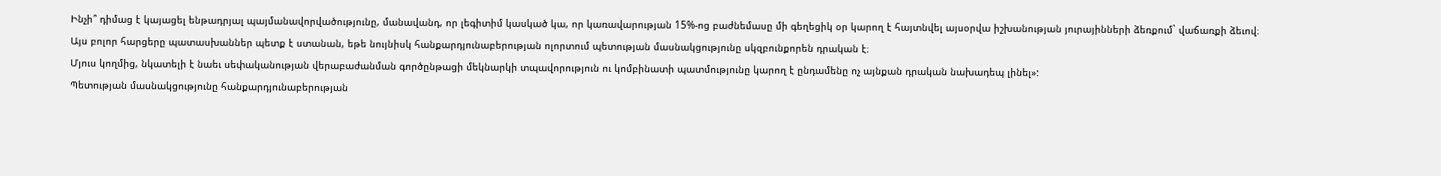Ինչի՞ դիմաց է կայացել ենթադրյալ պայմանավորվածությունը, մանավանդ, որ լեգիտիմ կասկած կա, որ կառավարության 15%-ոց բաժնեմասը մի գեղեցիկ օր կարող է հայտնվել այսօրվա իշխանության յուրայինների ձեռքում` վաճառքի ձեւով։
Այս բոլոր հարցերը պատասխաններ պետք է ստանան, եթե նույնիսկ հանքարդյունաբերության ոլորտում պետության մասնակցությունը սկզբունքորեն դրական է։
Մյուս կողմից, նկատելի է նաեւ սեփականության վերաբաժանման գործընթացի մեկնարկի տպավորություն ու կոմբինատի պատմությունը կարող է ընդամենը ոչ այնքան դրական նախադեպ լինել»:
Պետության մասնակցությունը հանքարդյունաբերության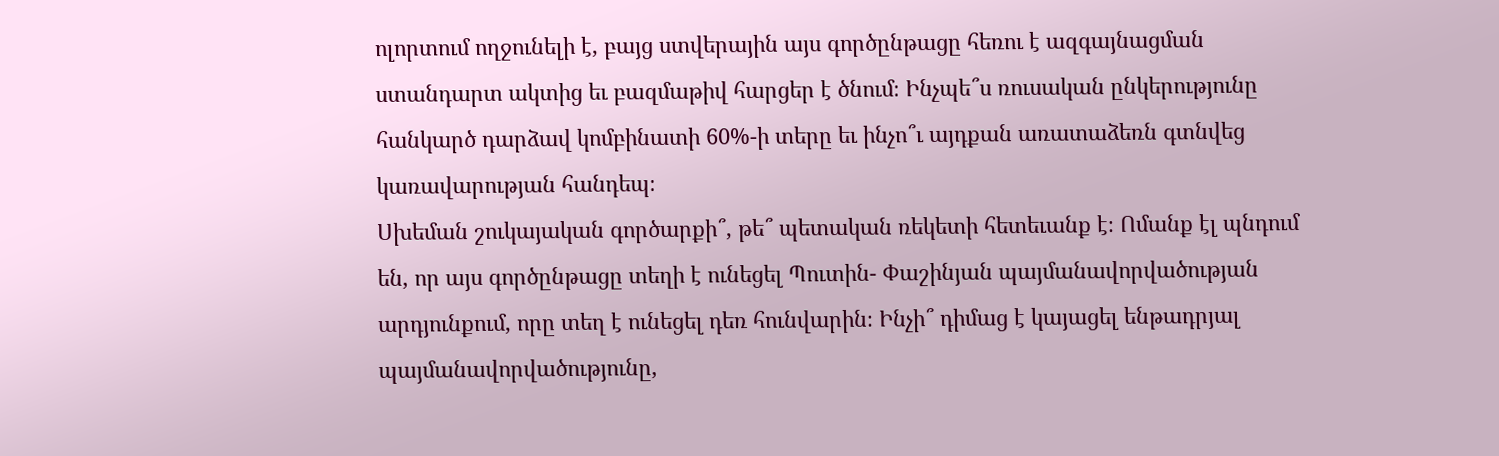ոլորտում ողջունելի է, բայց ստվերային այս գործընթացը հեռու է ազգայնացման ստանդարտ ակտից եւ բազմաթիվ հարցեր է ծնում։ Ինչպե՞ս ռուսական ընկերությունը հանկարծ դարձավ կոմբինատի 60%-ի տերը եւ ինչո՞ւ այդքան առատաձեռն գտնվեց կառավարության հանդեպ։
Սխեման շուկայական գործարքի՞, թե՞ պետական ռեկետի հետեւանք է։ Ոմանք էլ պնդում են, որ այս գործընթացը տեղի է ունեցել Պուտին- Փաշինյան պայմանավորվածության արդյունքում, որը տեղ է ունեցել դեռ հունվարին։ Ինչի՞ դիմաց է կայացել ենթադրյալ պայմանավորվածությունը,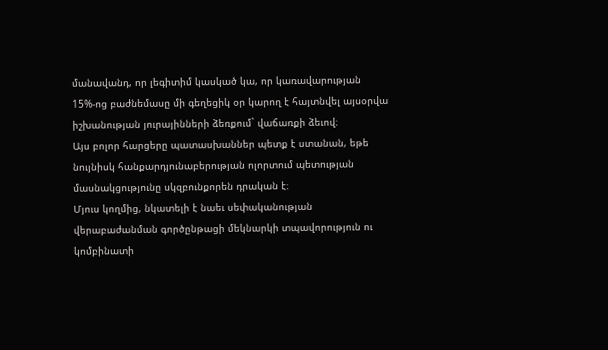մանավանդ, որ լեգիտիմ կասկած կա, որ կառավարության 15%-ոց բաժնեմասը մի գեղեցիկ օր կարող է հայտնվել այսօրվա իշխանության յուրայինների ձեռքում` վաճառքի ձեւով։
Այս բոլոր հարցերը պատասխաններ պետք է ստանան, եթե նույնիսկ հանքարդյունաբերության ոլորտում պետության մասնակցությունը սկզբունքորեն դրական է։
Մյուս կողմից, նկատելի է նաեւ սեփականության վերաբաժանման գործընթացի մեկնարկի տպավորություն ու կոմբինատի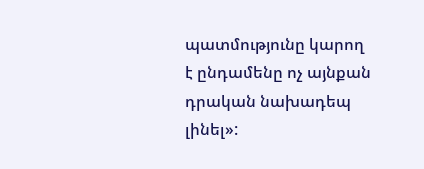պատմությունը կարող է ընդամենը ոչ այնքան դրական նախադեպ լինել»: